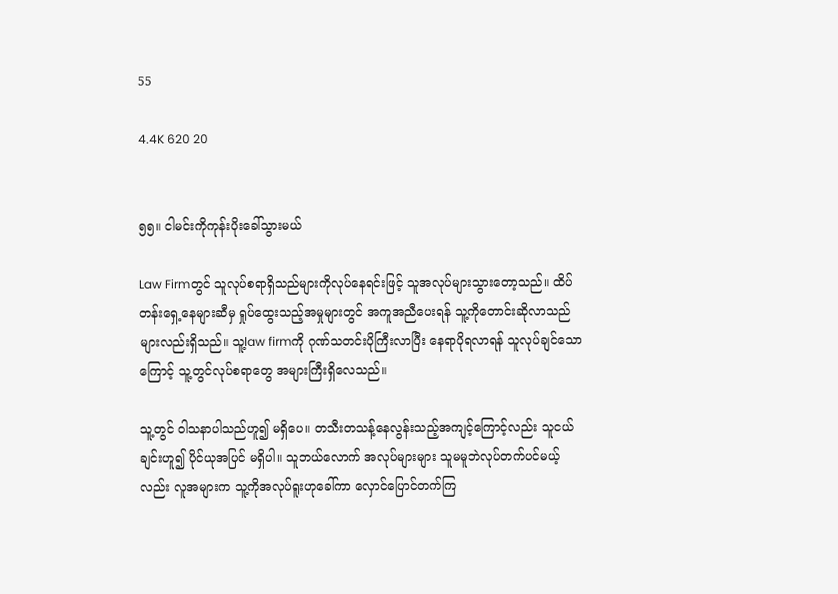55

4.4K 620 20


၅၅။ ငါမင်းကိုကုန်းပိုးခေါ်သွားမယ်

Law Firmတွင် သူလုပ်စရာရှိသည်များကိုလုပ်နေရင်းဖြင့် သူအလုပ်များသွားတော့သည်။ ထိပ်တန်းရှေ့နေများဆီမှ ရှုပ်ထွေးသည့်အမှုများတွင် အကူအညီပေးရန် သူ့ကိုတောင်းဆိုလာသည်များလည်းရှိသည်။ သူ့law firmကို ဂုဏ်သတင်းပိုကြီးလာပြီး နေရာပိုရလာရန် သူလုပ်ချင်သောကြောင့် သူ့တွင်လုပ်စရာတွေ အများကြီးရှိလေသည်။

သူ့တွင် ဝါသနာပါသည်ဟူ၍ မရှိပေ။ တသီးတသန့်နေလွန်းသည့်အကျင့်ကြောင့်လည်း သူငယ်ချင်းဟူ၍ ပိုင်ယုအပြင် မရှိပါ။ သူဘယ်လောက် အလုပ်များများ သူမမူဘဲလုပ်တက်ပင်မယ့်လည်း လူအများက သူ့ကိုအလုပ်ရူးဟုခေါ်ကာ လှောင်ပြောင်တက်ကြ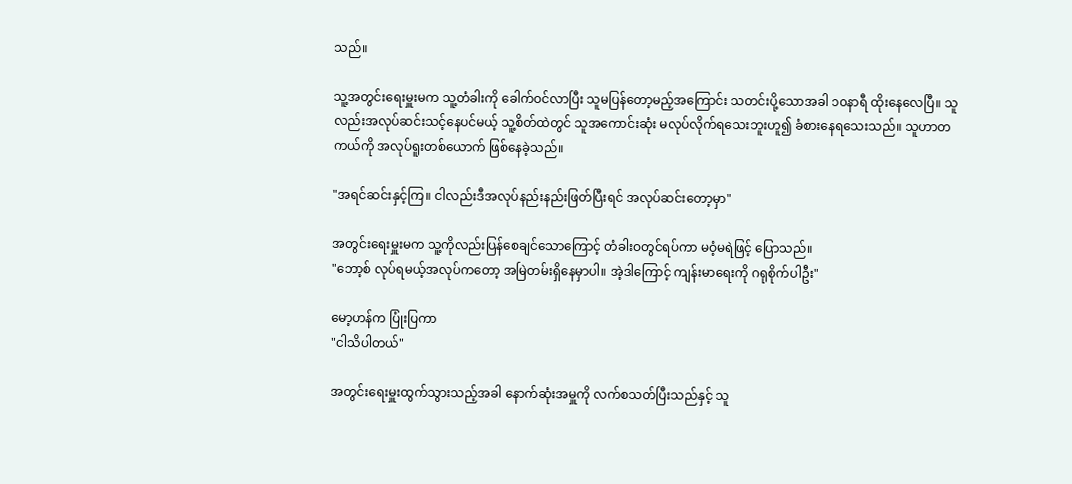သည်။

သူ့အတွင်းရေးမှူးမက သူ့တံခါးကို ခေါက်ဝင်လာပြီး သူမပြန်တော့မည့်အကြောင်း သတင်းပို့သောအခါ ၁၀နာရီ ထိုးနေလေပြီ။ သူလည်းအလုပ်ဆင်းသင့်နေပင်မယ့် သူ့စိတ်ထဲတွင် သူအကောင်းဆုံး မလုပ်လိုက်ရသေးဘူးဟူ၍ ခံစားနေရသေးသည်။ သူဟာတကယ်ကို အလုပ်ရူးတစ်ယောက် ဖြစ်နေခဲ့သည်။

"အရင်ဆင်းနှင့်ကြ။ ငါလည်းဒီအလုပ်နည်းနည်းဖြတ်ပြီးရင် အလုပ်ဆင်းတော့မှာ"

အတွင်းရေးမှူးမက သူ့ကိုလည်းပြန်စေချင်သောကြောင့် တံခါးဝတွင်ရပ်ကာ မဝံ့မရဲဖြင့် ပြောသည်။
"ဘော့စ် လုပ်ရမယ့်အလုပ်ကတော့ အမြဲတမ်းရှိနေမှာပါ။ အဲ့ဒါကြောင့် ကျန်းမာရေးကို ဂရုစိုက်ပါဦး"

မော့ဟန်က ပြုံးပြကာ
"ငါသိပါတယ်"

အတွင်းရေးမှူးထွက်သွားသည့်အခါ နောက်ဆုံးအမှူကို လက်စသတ်ပြီးသည်နှင့် သူ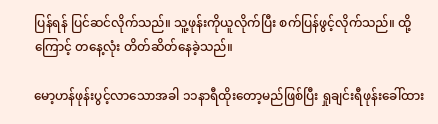ပြန်ရန် ပြင်ဆင်လိုက်သည်။ သူ့ဖုန်းကိုယူလိုက်ပြီး စက်ပြန်ဖွင့်လိုက်သည်။ ထို့ကြောင့် တနေ့လုံး တိတ်ဆိတ်နေခဲ့သည်။

မော့ဟန်ဖုန်းပွင့်လာသောအခါ ၁၁နာရီထိုးတော့မည်ဖြစ်ပြီး ရှုချင်းရီဖုန်းခေါ်ထား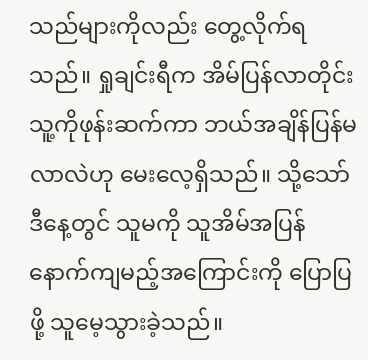သည်များကိုလည်း တွေ့လိုက်ရသည်။ ရှုချင်းရီက အိမ်ပြန်လာတိုင်း သူ့ကိုဖုန်းဆက်ကာ ဘယ်အချိန်ပြန်မလာလဲဟု မေးလေ့ရှိသည်။ သို့သော် ဒီနေ့တွင် သူမကို သူအိမ်အပြန်နောက်ကျမည့်အကြောင်းကို ပြောပြဖို့ သူမေ့သွားခဲ့သည်။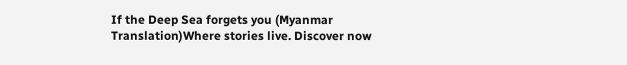If the Deep Sea forgets you (Myanmar Translation)Where stories live. Discover now